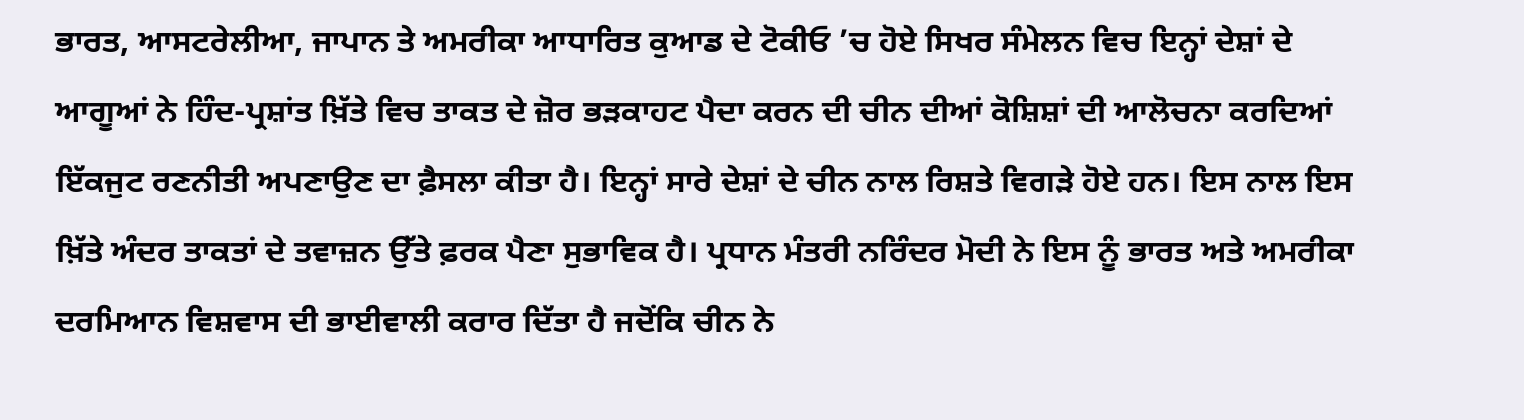ਭਾਰਤ, ਆਸਟਰੇਲੀਆ, ਜਾਪਾਨ ਤੇ ਅਮਰੀਕਾ ਆਧਾਰਿਤ ਕੁਆਡ ਦੇ ਟੋਕੀਓ ’ਚ ਹੋਏ ਸਿਖਰ ਸੰਮੇਲਨ ਵਿਚ ਇਨ੍ਹਾਂ ਦੇਸ਼ਾਂ ਦੇ ਆਗੂਆਂ ਨੇ ਹਿੰਦ-ਪ੍ਰਸ਼ਾਂਤ ਖ਼ਿੱਤੇ ਵਿਚ ਤਾਕਤ ਦੇ ਜ਼ੋਰ ਭੜਕਾਹਟ ਪੈਦਾ ਕਰਨ ਦੀ ਚੀਨ ਦੀਆਂ ਕੋਸ਼ਿਸ਼ਾਂ ਦੀ ਆਲੋਚਨਾ ਕਰਦਿਆਂ ਇੱਕਜੁਟ ਰਣਨੀਤੀ ਅਪਣਾਉਣ ਦਾ ਫ਼ੈਸਲਾ ਕੀਤਾ ਹੈ। ਇਨ੍ਹਾਂ ਸਾਰੇ ਦੇਸ਼ਾਂ ਦੇ ਚੀਨ ਨਾਲ ਰਿਸ਼ਤੇ ਵਿਗੜੇ ਹੋਏ ਹਨ। ਇਸ ਨਾਲ ਇਸ ਖ਼ਿੱਤੇ ਅੰਦਰ ਤਾਕਤਾਂ ਦੇ ਤਵਾਜ਼ਨ ਉੱਤੇ ਫ਼ਰਕ ਪੈਣਾ ਸੁਭਾਵਿਕ ਹੈ। ਪ੍ਰਧਾਨ ਮੰਤਰੀ ਨਰਿੰਦਰ ਮੋਦੀ ਨੇ ਇਸ ਨੂੰ ਭਾਰਤ ਅਤੇ ਅਮਰੀਕਾ ਦਰਮਿਆਨ ਵਿਸ਼ਵਾਸ ਦੀ ਭਾਈਵਾਲੀ ਕਰਾਰ ਦਿੱਤਾ ਹੈ ਜਦੋਂਕਿ ਚੀਨ ਨੇ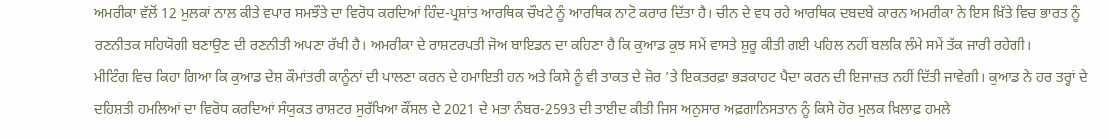ਅਮਰੀਕਾ ਵੱਲੋਂ 12 ਮੁਲਕਾਂ ਨਾਲ ਕੀਤੇ ਵਪਾਰ ਸਮਝੌਤੇ ਦਾ ਵਿਰੋਧ ਕਰਦਿਆਂ ਹਿੰਦ-ਪ੍ਰਸ਼ਾਂਤ ਆਰਥਿਕ ਚੌਖਟੇ ਨੂੰ ਆਰਥਿਕ ਨਾਟੋ ਕਰਾਰ ਦਿੱਤਾ ਹੈ। ਚੀਨ ਦੇ ਵਧ ਰਹੇ ਆਰਥਿਕ ਦਬਦਬੇ ਕਾਰਨ ਅਮਰੀਕਾ ਨੇ ਇਸ ਖ਼ਿੱਤੇ ਵਿਚ ਭਾਰਤ ਨੂੰ ਰਣਨੀਤਕ ਸਹਿਯੋਗੀ ਬਣਾਉਣ ਦੀ ਰਣਨੀਤੀ ਅਪਣਾ ਰੱਖੀ ਹੈ। ਅਮਰੀਕਾ ਦੇ ਰਾਸ਼ਟਰਪਤੀ ਜੋਅ ਬਾਇਡਨ ਦਾ ਕਹਿਣਾ ਹੈ ਕਿ ਕੁਆਡ ਕੁਝ ਸਮੇਂ ਵਾਸਤੇ ਸ਼ੁਰੂ ਕੀਤੀ ਗਈ ਪਹਿਲ ਨਹੀਂ ਬਲਕਿ ਲੰਮੇ ਸਮੇਂ ਤੱਕ ਜਾਰੀ ਰਹੇਗੀ।
ਮੀਟਿੰਗ ਵਿਚ ਕਿਹਾ ਗਿਆ ਕਿ ਕੁਆਡ ਦੇਸ਼ ਕੌਮਾਂਤਰੀ ਕਾਨੂੰਨਾਂ ਦੀ ਪਾਲਣਾ ਕਰਨ ਦੇ ਹਮਾਇਤੀ ਹਨ ਅਤੇ ਕਿਸੇ ਨੂੰ ਵੀ ਤਾਕਤ ਦੇ ਜ਼ੋਰ ’ਤੇ ਇਕਤਰਫ਼ਾ ਭੜਕਾਹਟ ਪੈਦਾ ਕਰਨ ਦੀ ਇਜਾਜ਼ਤ ਨਹੀਂ ਦਿੱਤੀ ਜਾਵੇਗੀ। ਕੁਆਡ ਨੇ ਹਰ ਤਰ੍ਹਾਂ ਦੇ ਦਹਿਸ਼ਤੀ ਹਮਲਿਆਂ ਦਾ ਵਿਰੋਧ ਕਰਦਿਆਂ ਸੰਯੁਕਤ ਰਾਸ਼ਟਰ ਸੁਰੱਖਿਆ ਕੌਂਸਲ ਦੇ 2021 ਦੇ ਮਤਾ ਨੰਬਰ-2593 ਦੀ ਤਾਈਦ ਕੀਤੀ ਜਿਸ ਅਨੁਸਾਰ ਅਫ਼ਗਾਨਿਸਤਾਨ ਨੂੰ ਕਿਸੇ ਹੋਰ ਮੁਲਕ ਖ਼ਿਲਾਫ਼ ਹਮਲੇ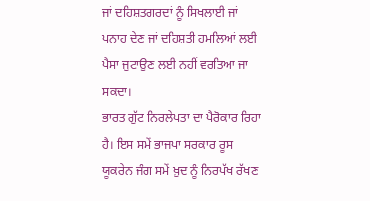ਜਾਂ ਦਹਿਸ਼ਤਗਰਦਾਂ ਨੂੰ ਸਿਖਲਾਈ ਜਾਂ ਪਨਾਹ ਦੇਣ ਜਾਂ ਦਹਿਸ਼ਤੀ ਹਮਲਿਆਂ ਲਈ ਪੈਸਾ ਜੁਟਾਉਣ ਲਈ ਨਹੀਂ ਵਰਤਿਆ ਜਾ ਸਕਦਾ।
ਭਾਰਤ ਗੁੱਟ ਨਿਰਲੇਪਤਾ ਦਾ ਪੈਰੋਕਾਰ ਰਿਹਾ ਹੈ। ਇਸ ਸਮੇਂ ਭਾਜਪਾ ਸਰਕਾਰ ਰੂਸ ਯੂਕਰੇਨ ਜੰਗ ਸਮੇਂ ਖ਼ੁਦ ਨੂੰ ਨਿਰਪੱਖ ਰੱਖਣ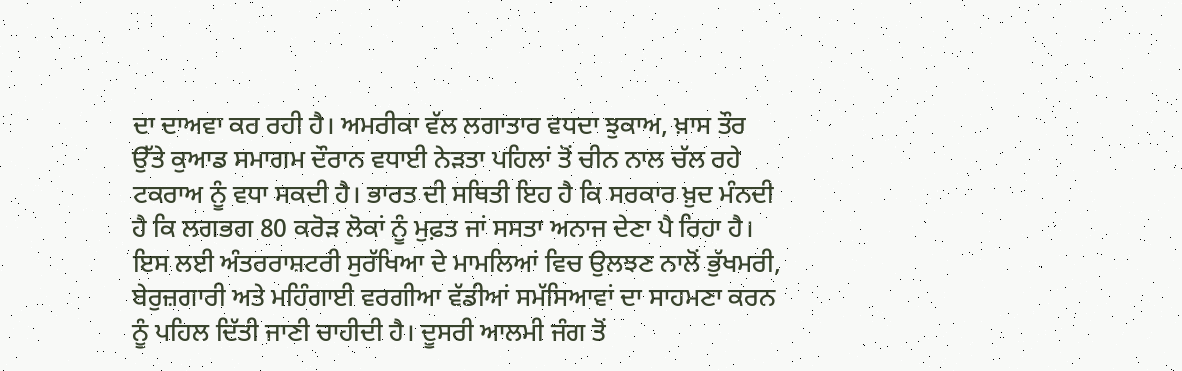ਦਾ ਦਾਅਵਾ ਕਰ ਰਹੀ ਹੈ। ਅਮਰੀਕਾ ਵੱਲ ਲਗਾਤਾਰ ਵਧਦਾ ਝੁਕਾਅ, ਖ਼ਾਸ ਤੌਰ ਉੱਤੇ ਕੁਆਡ ਸਮਾਗਮ ਦੌਰਾਨ ਵਧਾਈ ਨੇੜਤਾ ਪਹਿਲਾਂ ਤੋਂ ਚੀਨ ਨਾਲ ਚੱਲ ਰਹੇ ਟਕਰਾਅ ਨੂੰ ਵਧਾ ਸਕਦੀ ਹੈ। ਭਾਰਤ ਦੀ ਸਥਿਤੀ ਇਹ ਹੈ ਕਿ ਸਰਕਾਰ ਖ਼ੁਦ ਮੰਨਦੀ ਹੈ ਕਿ ਲਗਭਗ 80 ਕਰੋੜ ਲੋਕਾਂ ਨੂੰ ਮੁਫ਼ਤ ਜਾਂ ਸਸਤਾ ਅਨਾਜ ਦੇਣਾ ਪੈ ਰਿਹਾ ਹੈ। ਇਸ ਲਈ ਅੰਤਰਰਾਸ਼ਟਰੀ ਸੁਰੱਖਿਆ ਦੇ ਮਾਮਲਿਆਂ ਵਿਚ ਉਲਝਣ ਨਾਲੋਂ ਭੁੱਖਮਰੀ, ਬੇਰੁਜ਼ਗਾਰੀ ਅਤੇ ਮਹਿੰਗਾਈ ਵਰਗੀਆ ਵੱਡੀਆਂ ਸਮੱਸਿਆਵਾਂ ਦਾ ਸਾਹਮਣਾ ਕਰਨ ਨੂੰ ਪਹਿਲ ਦਿੱਤੀ ਜਾਣੀ ਚਾਹੀਦੀ ਹੈ। ਦੂਸਰੀ ਆਲਮੀ ਜੰਗ ਤੋਂ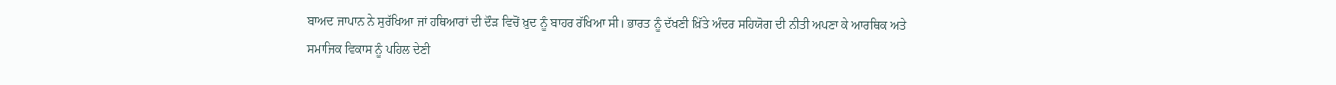ਬਾਅਦ ਜਾਪਾਨ ਨੇ ਸੁਰੱਖਿਆ ਜਾਂ ਹਥਿਆਰਾਂ ਦੀ ਦੌੜ ਵਿਚੋਂ ਖ਼ੁਦ ਨੂੰ ਬਾਹਰ ਰੱਖਿਆ ਸੀ। ਭਾਰਤ ਨੂੰ ਦੱਖਣੀ ਖ਼ਿੱਤੇ ਅੰਦਰ ਸਹਿਯੋਗ ਦੀ ਨੀਤੀ ਅਪਣਾ ਕੇ ਆਰਥਿਕ ਅਤੇ ਸਮਾਜਿਕ ਵਿਕਾਸ ਨੂੰ ਪਹਿਲ ਦੇਣੀ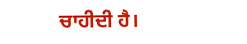ਚਾਹੀਦੀ ਹੈ।